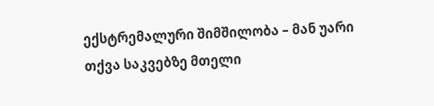ექსტრემალური შიმშილობა – მან უარი თქვა საკვებზე მთელი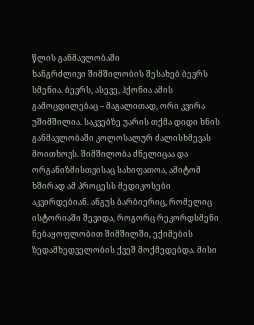წლის განმავლობაში
ხანგრძლივი შიმშილობის შესახებ ბევრს სმენია. ბევრს, ასევე, ჰქონია ამის გამოცდილებაც – მაგალითად, ორი კვირა უშიმშილია. საკვებზე უარის თქმა დიდი ხნის განმავლობაში კოლოსალურ ძალისხმევას მოითხოვს. შიმშილობა ძნელიცაა და ორგანიზმისთვისაც სახიფათოა, ამიტომ ხშირად ამ პროცესს მედიკოსები აკვირდებიან. ანგუს ბარბიერიც, რომელიც ისტორიაში შევიდა, როგორც რეკორდსმენი ნებაყოფლობით შიმშილში, ექიმების ზედამხედველობის ქვეშ მოქმედებდა. მისი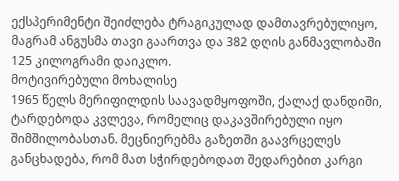ექსპერიმენტი შეიძლება ტრაგიკულად დამთავრებულიყო, მაგრამ ანგუსმა თავი გაართვა და 382 დღის განმავლობაში 125 კილოგრამი დაიკლო.
მოტივირებული მოხალისე
1965 წელს მერიფილდის საავადმყოფოში, ქალაქ დანდიში, ტარდებოდა კვლევა, რომელიც დაკავშირებული იყო შიმშილობასთან. მეცნიერებმა გაზეთში გაავრცელეს განცხადება, რომ მათ სჭირდებოდათ შედარებით კარგი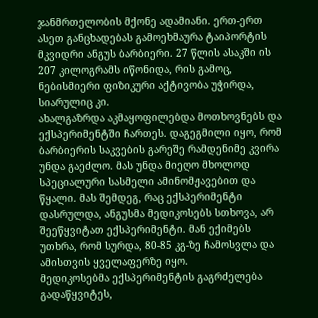ჯანმრთელობის მქონე ადამიანი. ერთ-ერთ ასეთ განცხადებას გამოეხმაურა ტაიპორტის მკვიდრი ანგუს ბარბიერი. 27 წლის ასაკში ის 207 კილოგრამს იწონიდა, რის გამოც, ნებისმიერი ფიზიკური აქტივობა უჭირდა, სიარულიც კი.
ახალგაზრდა აკმაყოფილებდა მოთხოვნებს და ექსპერიმენტში ჩართეს. დაგეგმილი იყო, რომ ბარბიერის საკვების გარეშე რამდენიმე კვირა უნდა გაეძლო. მას უნდა მიეღო მხოლოდ სპეციალური სასმელი ამინომჟავებით და წყალი. მას შემდეგ, რაც ექსპერიმენტი დასრულდა, ანგუსმა მედიკოსებს სთხოვა, არ შეეწყვიტათ ექსპერიმენტი. მან ექიმებს უთხრა, რომ სურდა, 80-85 კგ-ზე ჩამოსვლა და ამისთვის ყველაფერზე იყო.
მედიკოსებმა ექსპერიმენტის გაგრძელება გადაწყვიტეს,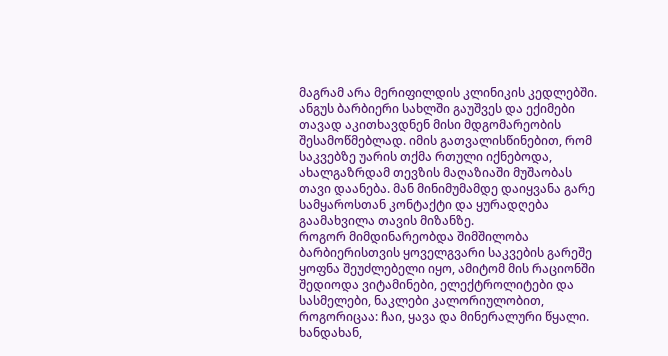მაგრამ არა მერიფილდის კლინიკის კედლებში. ანგუს ბარბიერი სახლში გაუშვეს და ექიმები თავად აკითხავდნენ მისი მდგომარეობის შესამოწმებლად. იმის გათვალისწინებით, რომ საკვებზე უარის თქმა რთული იქნებოდა, ახალგაზრდამ თევზის მაღაზიაში მუშაობას თავი დაანება. მან მინიმუმამდე დაიყვანა გარე სამყაროსთან კონტაქტი და ყურადღება გაამახვილა თავის მიზანზე.
როგორ მიმდინარეობდა შიმშილობა
ბარბიერისთვის ყოველგვარი საკვების გარეშე ყოფნა შეუძლებელი იყო, ამიტომ მის რაციონში შედიოდა ვიტამინები, ელექტროლიტები და სასმელები, ნაკლები კალორიულობით, როგორიცაა: ჩაი, ყავა და მინერალური წყალი. ხანდახან,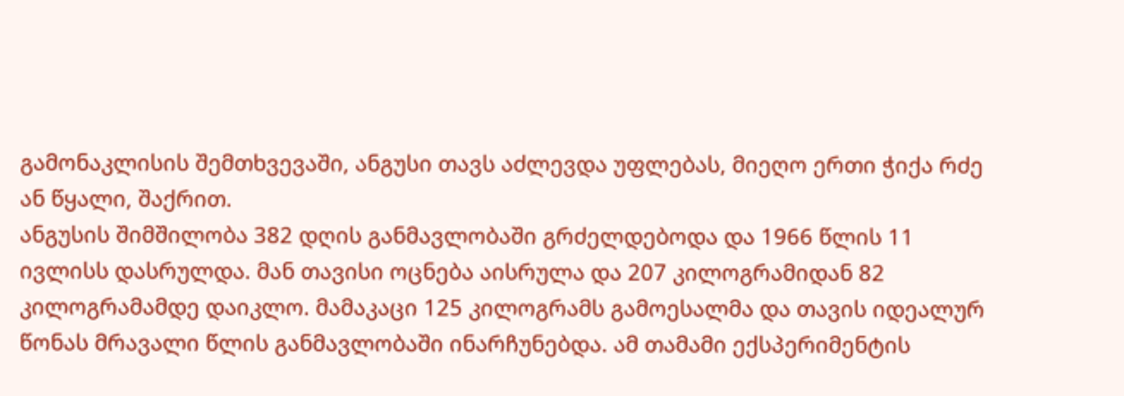გამონაკლისის შემთხვევაში, ანგუსი თავს აძლევდა უფლებას, მიეღო ერთი ჭიქა რძე ან წყალი, შაქრით.
ანგუსის შიმშილობა 382 დღის განმავლობაში გრძელდებოდა და 1966 წლის 11 ივლისს დასრულდა. მან თავისი ოცნება აისრულა და 207 კილოგრამიდან 82 კილოგრამამდე დაიკლო. მამაკაცი 125 კილოგრამს გამოესალმა და თავის იდეალურ წონას მრავალი წლის განმავლობაში ინარჩუნებდა. ამ თამამი ექსპერიმენტის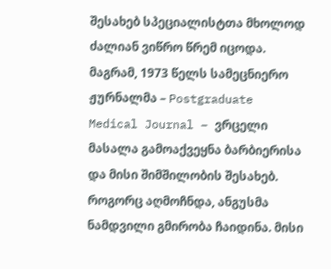შესახებ სპეციალისტთა მხოლოდ ძალიან ვიწრო წრემ იცოდა. მაგრამ, 1973 წელს სამეცნიერო ჟურნალმა – Postgraduate Medical Journal – ვრცელი მასალა გამოაქვეყნა ბარბიერისა და მისი შიმშილობის შესახებ.
როგორც აღმოჩნდა, ანგუსმა ნამდვილი გმირობა ჩაიდინა. მისი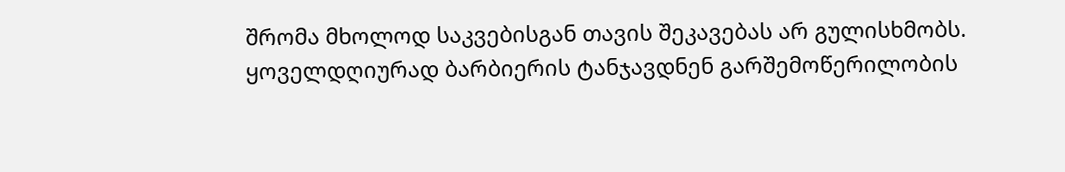შრომა მხოლოდ საკვებისგან თავის შეკავებას არ გულისხმობს. ყოველდღიურად ბარბიერის ტანჯავდნენ გარშემოწერილობის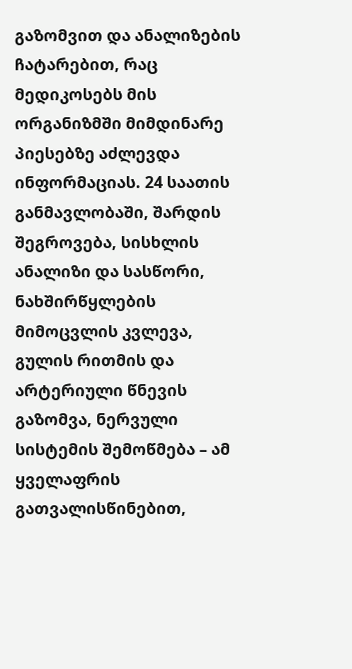გაზომვით და ანალიზების ჩატარებით, რაც მედიკოსებს მის ორგანიზმში მიმდინარე პიესებზე აძლევდა ინფორმაციას. 24 საათის განმავლობაში, შარდის შეგროვება, სისხლის ანალიზი და სასწორი, ნახშირწყლების მიმოცვლის კვლევა, გულის რითმის და არტერიული წნევის გაზომვა, ნერვული სისტემის შემოწმება – ამ ყველაფრის გათვალისწინებით,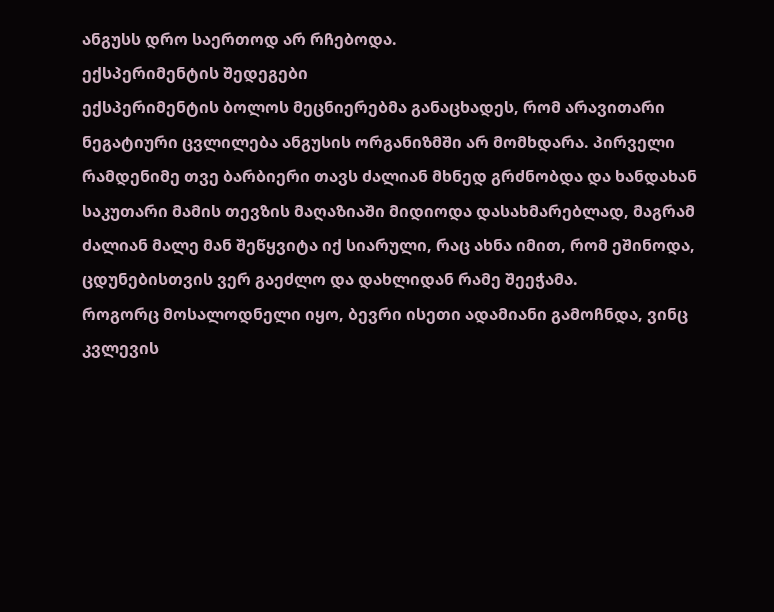ანგუსს დრო საერთოდ არ რჩებოდა.
ექსპერიმენტის შედეგები
ექსპერიმენტის ბოლოს მეცნიერებმა განაცხადეს, რომ არავითარი ნეგატიური ცვლილება ანგუსის ორგანიზმში არ მომხდარა. პირველი რამდენიმე თვე ბარბიერი თავს ძალიან მხნედ გრძნობდა და ხანდახან საკუთარი მამის თევზის მაღაზიაში მიდიოდა დასახმარებლად, მაგრამ ძალიან მალე მან შეწყვიტა იქ სიარული, რაც ახნა იმით, რომ ეშინოდა, ცდუნებისთვის ვერ გაეძლო და დახლიდან რამე შეეჭამა.
როგორც მოსალოდნელი იყო, ბევრი ისეთი ადამიანი გამოჩნდა, ვინც კვლევის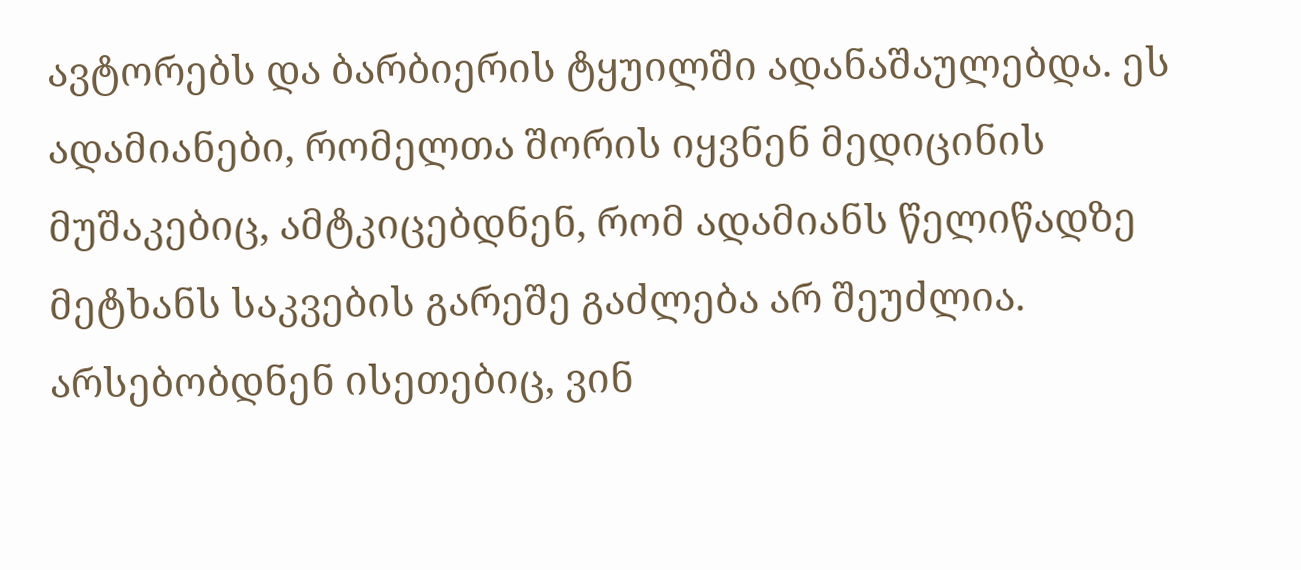ავტორებს და ბარბიერის ტყუილში ადანაშაულებდა. ეს ადამიანები, რომელთა შორის იყვნენ მედიცინის მუშაკებიც, ამტკიცებდნენ, რომ ადამიანს წელიწადზე მეტხანს საკვების გარეშე გაძლება არ შეუძლია. არსებობდნენ ისეთებიც, ვინ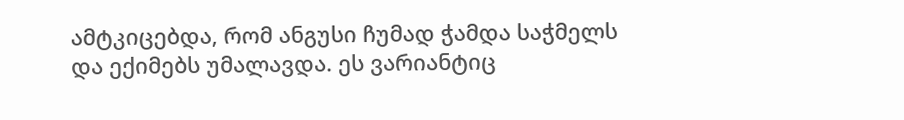ამტკიცებდა, რომ ანგუსი ჩუმად ჭამდა საჭმელს და ექიმებს უმალავდა. ეს ვარიანტიც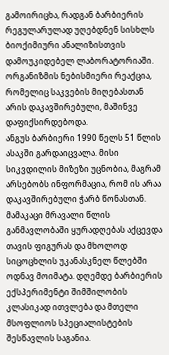გამოირიცხა, რადგან ბარბიერის რეგულარულად უღებდნენ სისხლს ბიოქიმიური ანალიზისთვის დამოუკიდებელ ლაბორატორიაში. ორგანიზმის ნებისმიერი რეაქცია, რომელიც საკვების მიღებასთან არის დაკავშირებული, მაშინვე დაფიქსირდებოდა.
ანგუს ბარბიერი 1990 წელს 51 წლის ასაკში გარდაიცვალა. მისი სიკვდილის მიზეზი უცნობია, მაგრამ არსებობს ინფორმაცია, რომ ის არაა დაკავშირებული ჭარბ წონასთან. მამაკაცი მრავალი წლის განმავლობაში ყურადღებას აქცევდა თავის ფიგურას და მხოლოდ სიცოცხლის უკანასკნელ წლებში ოდნავ მოიმატა. დღემდე ბარბიერის ექსპერიმენტი შიმშილობის კლასიკად ითვლება და მთელი მსოფლიოს სპეციალისტების შესწავლის საგანია.